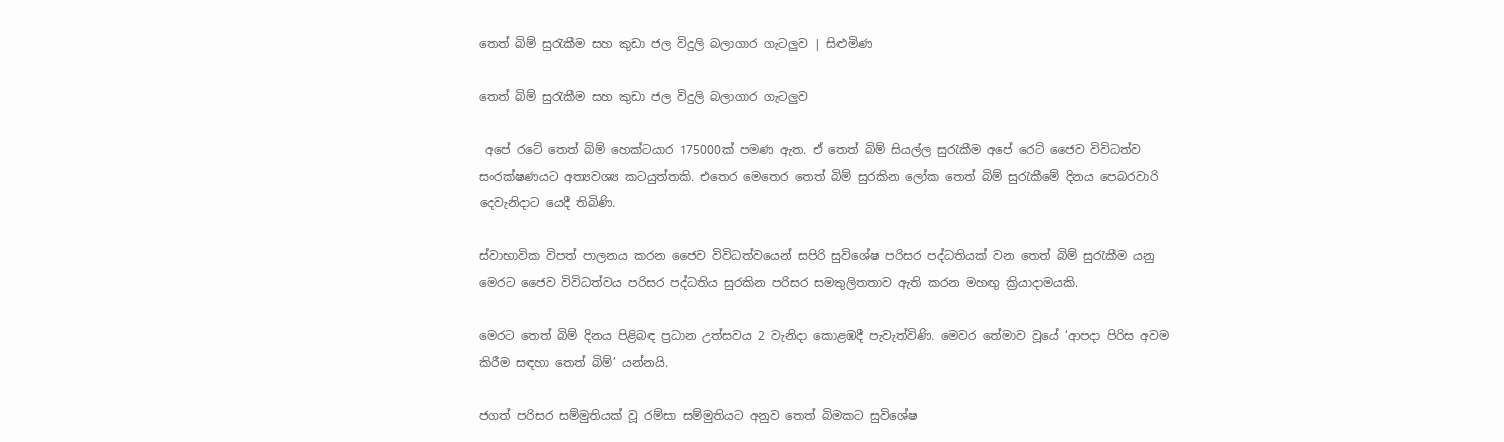තෙත් බිම් සුරැකීම සහ කුඩා ජල විදුලි බලාගාර ගැටලුව | සිළුමිණ

තෙත් බිම් සුරැකීම සහ කුඩා ජල විදුලි බලාගාර ගැටලුව

 අපේ රටේ තෙත් බිම් හෙක්ටයාර 175000ක් පමණ ඇත. ඒ තෙත් බිම් සියල්ල සුරැකීම අපේ ර‍ෙට් ජෛව විවිධත්ව සංරක්ෂණයට අත්‍යවශ්‍ය කටයුත්තකි. එතෙර මෙතෙර තෙත් බිම් සුරකින ලෝක තෙත් බිම් සුරැකීමේ දිනය පෙබරවාරි දෙවැනිදාට යෙදී තිබිණි.

ස්වාභාවික විපත් පාලනය කරන ජෛව විවිධත්වයෙන් සපිරි සුවිශේෂ පරිසර පද්ධතියක් වන තෙත් බිම් සුරැකීම යනු මෙරට ජෛව විවිධත්වය පරිසර පද්ධතිය සුරකින පරිසර සමතුලිතතාව ඇති කරන මහඟු ක්‍රියාදාමයකි.

මෙරට තෙත් බිම් දිනය පිළිබඳ ප්‍රධාන ‍උත්සවය 2 වැනිදා කොළඹදී පැවැත්විණි. මෙවර තේමාව වූයේ ‘ආපදා පිරිස අවම කිරීම සඳහා තෙත් බිම්’ යන්නයි.

ජගත් පරිසර සම්මුතියක් වූ රම්සා සම්මුතියට අනුව තෙත් බිමකට සුවිශේෂ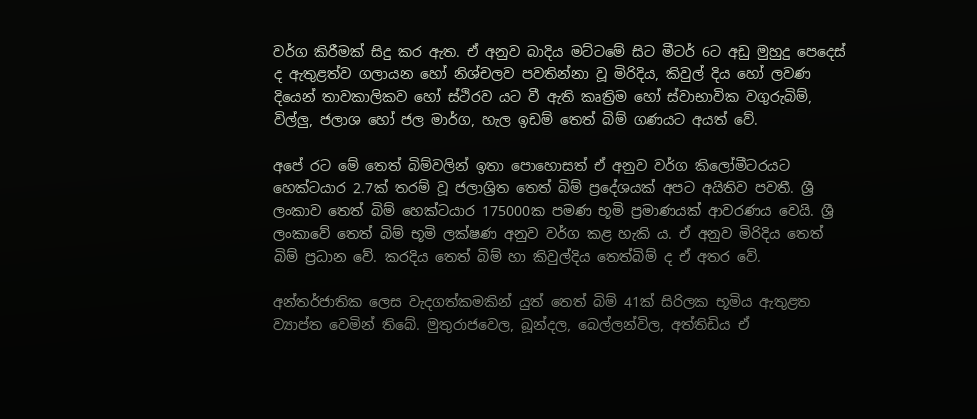වර්ග කිරීමක් සිදු කර ඇත. ඒ අනුව බාදිය මට්ටමේ සිට මීටර් 6ට අඩු මුහුදු පෙදෙස් ද ඇතුළත්ව ගලායන හෝ නිශ්චලව පවතින්නා වූ මිරිදිය, කිවුල් දිය හෝ ලවණ දියෙන් තාවකාලිකව හෝ ස්ථිරව යට වී ඇති කෘත්‍රිම හෝ ස්වාභාවික වගුරුබිම්, විල්ලු, ජලාශ හෝ ජල මාර්ග, හැල ඉඩම් තෙත් බිම් ගණයට අයත් වේ.

අපේ රට මේ තෙත් බිම්වලින් ඉතා පොහොසත් ඒ අනුව වර්ග කිලෝමීටරයට හෙක්ටයාර 2.7ක් තරම් වූ ජලාශ්‍රිත තෙත් බිම් ප්‍රදේශයක් අපට අයිතිව පවතී. ශ්‍රී ලංකාව තෙත් බිම් හෙක්ටයාර 175000ක පමණ භූමි ප්‍රමාණයක් ආවරණය වෙයි‍. ශ්‍රී ලංකාවේ තෙත් බිම් භූමි ලක්ෂණ අනුව වර්ග කළ හැකි ය. ඒ අනුව මිරිදිය තෙත් බිම් ප්‍රධාන වේ. කරදිය තෙත් බිම් හා කිවුල්දිය තෙත්බිම් ද ඒ අතර වේ.

අන්තර්ජාතික ලෙස වැදගත්කමකින් යුත් තෙත් බිම් 41ක් සිරිලක භූමිය ඇතුළත ව්‍යාප්ත වෙමින් තිබේ. මුතුරාජවෙල, බූන්දල, බෙල්ලන්විල, අත්තිඩිය ඒ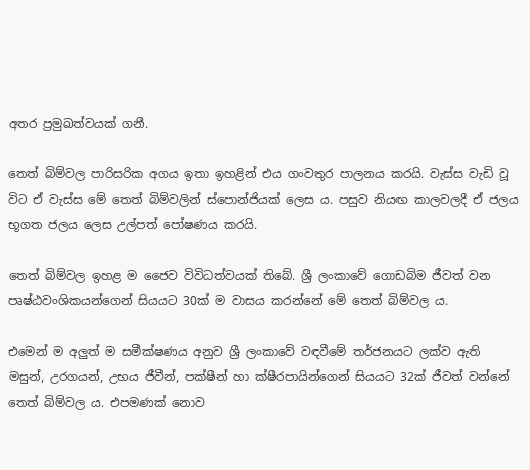අතර ප්‍රමුඛත්වයක් ගනී.

තෙත් බිම්වල පාරිසරික අගය ඉතා ඉහළින් එය ගංවතුර පාලනය කරයි. වැස්ස වැඩි වූ විට ඒ වැස්ස මේ තෙත් බිම්වලින් ස්පොන්ජියක් ලෙස ය. පසුව නියඟ කාලවලදී ඒ ජලය භූගත ජලය ලෙස උල්පත් පෝෂණය කරයි.

තෙත් බිම්වල ඉහළ ම ජෛව විවිධත්වයක් තිබේ. ශ්‍රී ලංකාවේ ගොඩබිම ජීවත් වන පෘෂ්ඨවංශිකයන්ගෙන් සියයට 30ක් ම වාසය කරන්නේ මේ තෙත් බිම්වල ය.

එමෙන් ම අලුත් ම සමීක්ෂණය අනුව ශ්‍රී ලංකාවේ වඳවීමේ තර්ජනයට ලක්ව ඇති මසුන්, උරගයන්, උභය ජීවීන්, පක්ෂීන් හා ක්ෂීරපායින්ගෙන් සියයට 32ක් ජීවත් වන්නේ තෙත් බිම්වල ය. එපමණක් නොව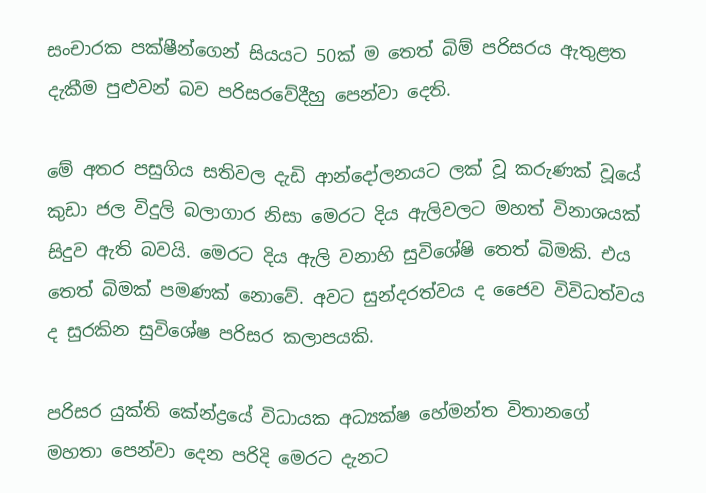සංචාරක පක්ෂීන්ගෙන් සියයට 50ක් ම තෙත් බිම් පරිසරය ඇතුළත දැකීම පුළුවන් බව පරිසරවේදීහු පෙන්වා දෙති.

මේ අතර පසුගිය සතිවල දැඩි ආන්දෝලනයට ලක් වූ කරුණක් වූයේ කුඩා ජල විදුලි බලාගාර නිසා මෙරට දිය ඇලිවලට මහත් විනාශයක් සිදුව ඇති බවයි. මෙරට දිය ඇලි වනාහි සුවිශේෂි තෙත් බිමකි. එය තෙත් බිමක් පමණක් නොවේ. අවට සුන්දරත්වය ද ජෛව විවිධත්වය ද සුරකින සුවිශේෂ පරිසර කලාපයකි.

පරිසර යුක්ති කේන්ද්‍රයේ විධායක අධ්‍යක්ෂ හේමන්ත විතානගේ මහතා පෙන්වා දෙන පරිදි මෙරට දැනට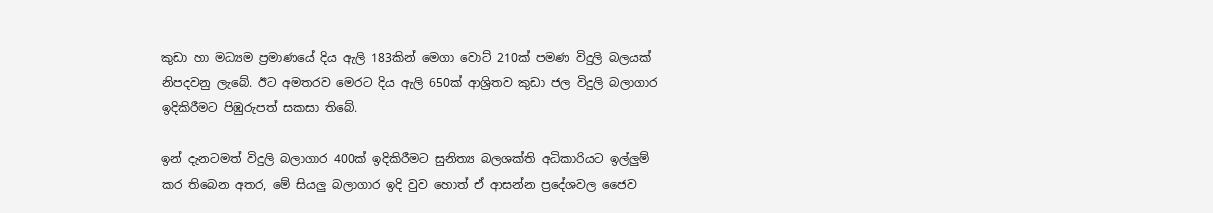කුඩා හා මධ්‍යම ප්‍රමාණයේ දිය ඇලි 183කින් මෙගා වොට් 210ක් පමණ විදුලි බලයක් නිපදවනු ලැබේ. ඊට අමතරව මෙරට දිය ඇලි 650ක් ආශ්‍රිතව කුඩා ජල විදුලි බලාගාර ඉදිකිරීමට පිඹුරුපත් සකසා තිබේ.

ඉන් දැනටමත් විදුලි බලාගාර 400ක් ඉදිකිරීමට සුනිත්‍ය බලශක්ති අධිකාරියට ඉල්ලුම් කර තිබෙන අතර, මේ සියලු බලාගාර ඉදි වුව හොත් ඒ ආසන්න ප්‍රදේශවල ජෛව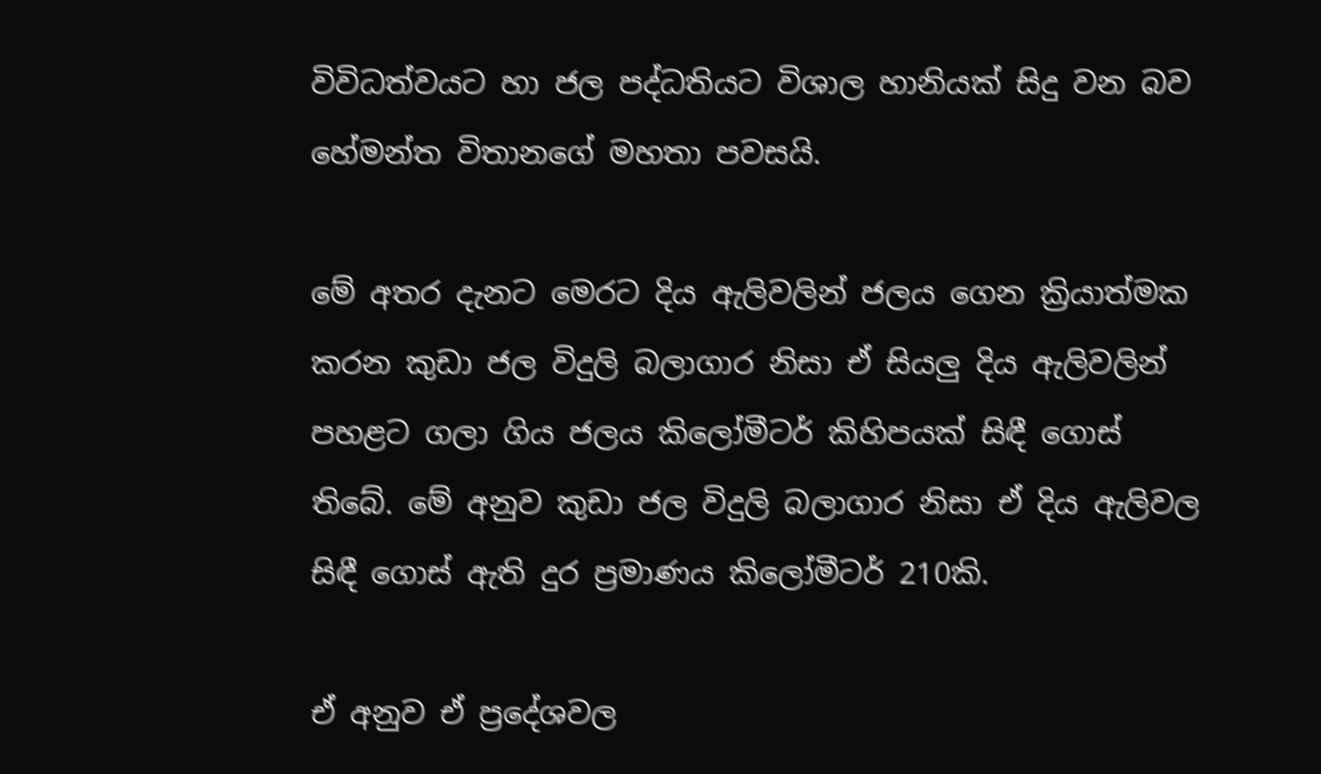විවිධත්වයට හා ජල පද්ධතියට විශාල හානියක් සිදු‍ වන බව හේමන්ත විතානගේ මහතා පවසයි.

මේ අතර දැනට මෙරට දිය ඇලිවලින් ජලය ගෙන ක්‍රියාත්මක කරන කුඩා ජල විදුලි බලාගාර නිසා ඒ සියලු දිය ඇලිවලින් පහළට ගලා ගිය ජලය කිලෝමීටර් කිහිපයක් සිඳී ගොස් තිබේ. මේ අනුව කු‍ඩා ජල විදුලි බලාගාර නිසා ඒ දිය ඇලිවල සිඳී ගොස් ඇති දුර ප්‍රමාණය කිලෝමීටර් 210කි.

ඒ අනුව ඒ ප්‍රදේශවල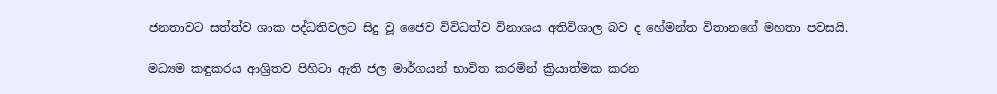ජනතාවට සත්ත්ව ශාක පද්ධතිවලට සිදු වූ ජෛව විවිධත්ව විනාශය අතිවිශාල බව ද හේමන්ත විතානගේ මහතා පවසයි.

මධ්‍යම කඳුකරය ආශ්‍රිතව පිහිටා ඇති ජල මාර්ගයන් භාවිත කරමින් ක්‍රියාත්මක කරන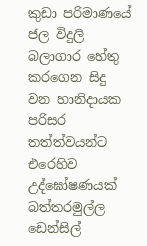කුඩා පරිමාණයේ ජල විදුලි බලාගාර හේතු කරගෙන සිදු වන හානිදායක පරිසර තත්ත්වයන්ට එරෙහිව උද්ඝෝෂණයක් බත්තරමුල්ල ඩෙන්සිල්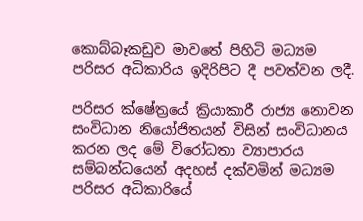කොබ්බෑකඩුව මාවතේ පිහිටි මධ්‍යම පරිසර අධිකාරිය ඉදිරිපිට දී පවත්වන ලදී.

පරිසර ක්ෂේත්‍රයේ ක්‍රියාකාරී රාජ්‍ය නොවන සංවිධාන නියෝජිතයන් විසින් සංවිධානය කරන ලද මේ වි‍රෝධතා ව්‍යාපාරය සම්බන්ධයෙන් අදහස් දක්වමින් මධ්‍යම පරිසර අධිකාරියේ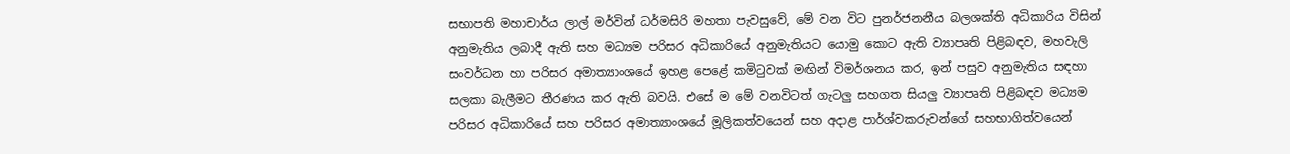සභාපති මහාචාර්ය ලාල් මර්වින් ධර්මසිරි මහතා පැවසුවේ, මේ වන විට පුනර්ජනනීය බලශක්ති අධිකාරිය විසින් අනුමැතිය ලබාදී ඇති සහ මධ්‍යම පරිසර අධිකාරියේ අනුමැතියට යොමු කොට ඇති ව්‍යාපෘති පිළිබඳව, මහවැලි සංවර්ධන හා පරිසර අමාත්‍යාංශයේ ඉහළ පෙළේ කමිටුවක් මඟින් විමර්ශනය කර, ඉන් පසුව අනුමැතිය සඳහා සලකා බැලීමට තීරණය කර ඇති බවයි. එසේ ම මේ වනවිටත් ගැටලු සහගත සියලු ව්‍යාපෘති පිළිබඳව මධ්‍යම පරිසර අධිකාරියේ සහ පරිසර අමාත්‍යාංශයේ මූලිකත්වයෙන් සහ අදාළ පාර්ශ්වකරුවන්ගේ සහභාගිත්වයෙන්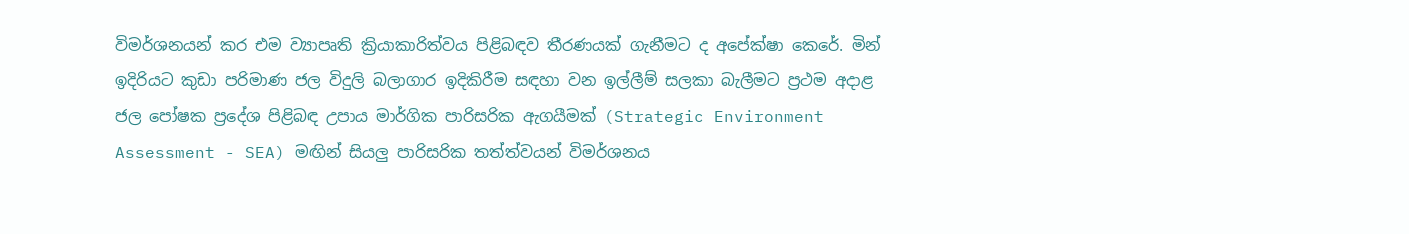විමර්ශනයන් කර එම ව්‍යාපෘති ක්‍රියාකාරිත්වය පිළිබඳව තීරණයක් ගැනීමට ද අපේක්ෂා කෙරේ. මින් ඉදිරියට කුඩා පරිමාණ ජල විදුලි බලාගාර ඉදිකිරීම සඳහා වන ඉල්ලීම් සලකා බැලීමට ප්‍රථම අදාළ ජල පෝෂක ප්‍රදේශ පිළිබඳ උපාය මාර්ගික පාරිසරික ඇගයීමක් (Strategic Environment Assessment - SEA) මඟින් සියලු පාරිසරික තත්ත්වයන් විමර්ශනය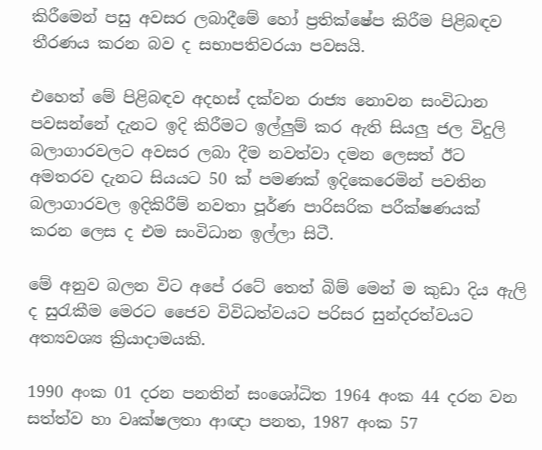කිරීමෙන් පසු අවසර ලබාදීමේ හෝ ප්‍රතික්ෂේප කිරීම පිළිබඳව තීරණය කරන බව ද සභාපතිවරයා පවසයි.

එහෙත් මේ පිළිබඳව අදහස් දක්වන රාජ්‍ය නොවන සංවිධාන පවසන්නේ දැනට ඉදි කිරීමට ඉල්ලුම් කර ඇති සියලු ජල විදුලි බලාගාරවලට අවසර ලබා දීම නවත්වා දමන ලෙසත් ඊට අමතරව දැනට සියයට 50 ක් පමණක් ඉදිකෙරෙමින් පවතින බලාගාරවල ඉදිකිරීම් නවතා පූර්ණ පාරිසරික පරීක්ෂණයක් කරන ලෙස ද එම සංවිධාන ඉල්ලා සිටී.

මේ අනුව බලන විට අපේ රටේ තෙත් බිම් මෙන් ම කුඩා දිය ඇලි ද සුරැකීම මෙරට ජෛව විවිධත්වයට පරිසර සුන්දරත්වයට අත්‍යවශ්‍ය ක්‍රියාදාමයකි‍.

1990 අංක 01 දරන පනතින් සංශෝධිත 1964 අංක 44 දරන වන සත්ත්ව හා වෘක්ෂලතා ආඥා පනත, 1987 අංක 57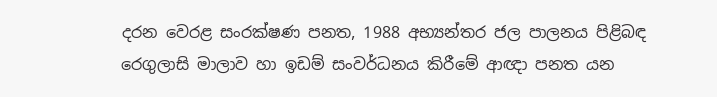දරන වෙරළ සංරක්ෂණ පනත, 1988 අභ්‍යන්තර ජල පාලනය පිළිබඳ රෙගුලාසි මාලාව හා ඉඩම් සංවර්ධනය කිරීමේ ආඥා පනත යන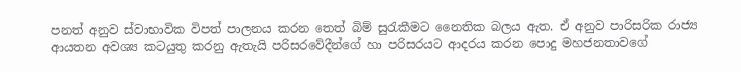පනත් අනුව ස්වාභාවික විපත් පාලනය කරන තෙත් බිම් සුරැකීමට නෛතික බලය ඇත. ඒ අනුව පාරිසරික රාජ්‍ය ආයතන අවශ්‍ය කටයුතු කරනු ඇතැයි පරිසරවේදීන්ගේ හා පරිසරයට ආදරය කරන පොදු මහජනතාවගේ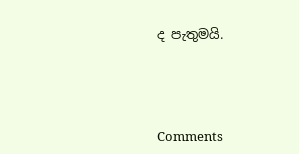ද පැතුමයි.





Comments